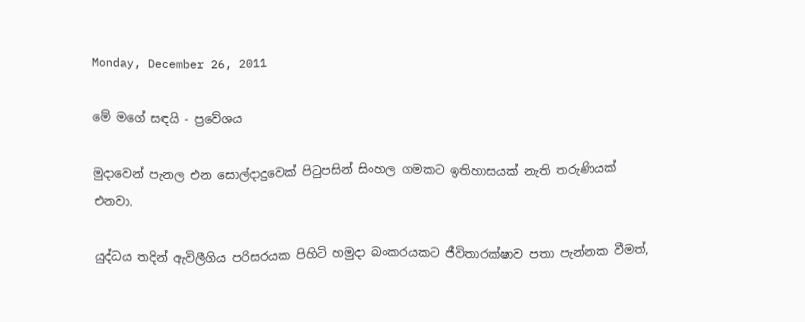Monday, December 26, 2011

මේ මගේ සඳයි - ප්‍රවේශය

මුදාවෙන් පැනල එන සොල්දාදුවෙක් පිටුපසින් සිංහල ගමකට ඉතිහාසයක් නැති තරුණියක් එනවා.

යුද්ධය තදින් ඇවිලීගිය පරිසරයක පිහිටි හමුදා බංකරයකට ජීවිතාරක්ෂාව පතා පැන්නක වීමත්,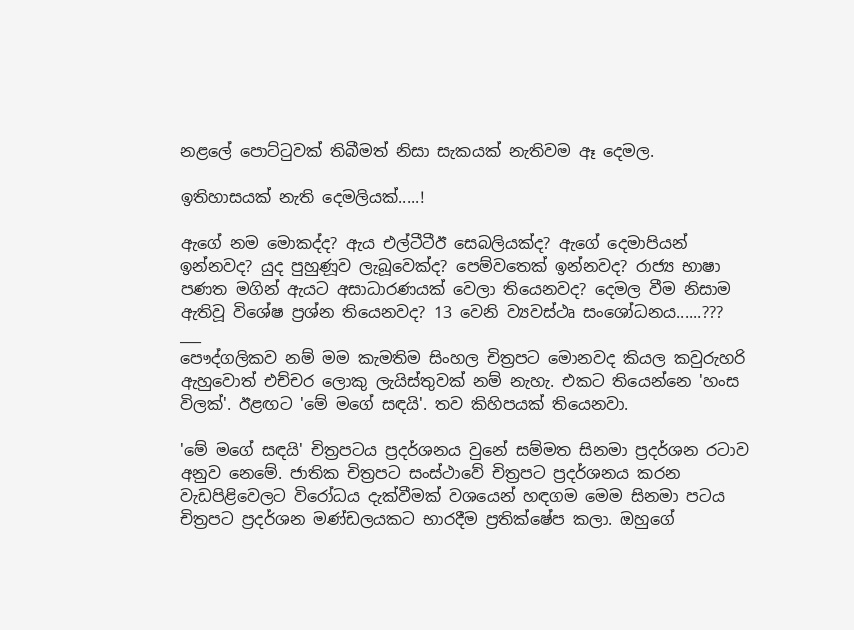නළලේ පොට්ටුවක් තිබීමත් නිසා සැකයක් නැතිවම ඈ දෙමල.

ඉතිහාසයක් නැති දෙමලියක්.....!

ඇගේ නම මොකද්ද? ඇය එල්ටීටීඊ සෙබලියක්ද? ඇගේ දෙමාපියන් ඉන්නවද? යුද පුහුණූව ලැබූවෙක්ද? පෙම්වතෙක් ඉන්නවද? රාජ්‍ය භාෂා පණත මගින් ඇයට අසාධාරණයක් වෙලා තියෙනවද? දෙමල වීම නිසාම ඇතිවූ විශේෂ ප්‍රශ්න තියෙනවද? 13 වෙනි ව්‍යවස්ථෘ සංශෝධනය......???
___
පෞද්ගලිකව නම් මම කැමතිම සිංහල චිත්‍රපට මොනවද කියල කවුරුහරි ඇහුවොත් එච්චර ලොකු ලැයිස්තුවක් නම් නැහැ. එකට තියෙන්නෙ 'හංස විලක්'. ඊළඟට 'මේ මගේ සඳයි'. තව කිහිපයක් තියෙනවා.

'මේ මගේ සඳයි' චිත්‍රපටය ප්‍රදර්ශනය වුනේ සම්මත සිනමා ප්‍රදර්ශන රටාව අනුව නෙමේ. ජාතික චිත්‍රපට සංස්ථාවේ චිත්‍රපට ප්‍රදර්ශනය කරන වැඩපිළිවෙලට විරෝධය දැක්වීමක් වශයෙන් හඳගම මෙම සිනමා පටය චිත්‍රපට ප්‍රදර්ශන මණ්ඩලයකට භාරදීම ප්‍රතික්ෂේප කලා. ඔහුගේ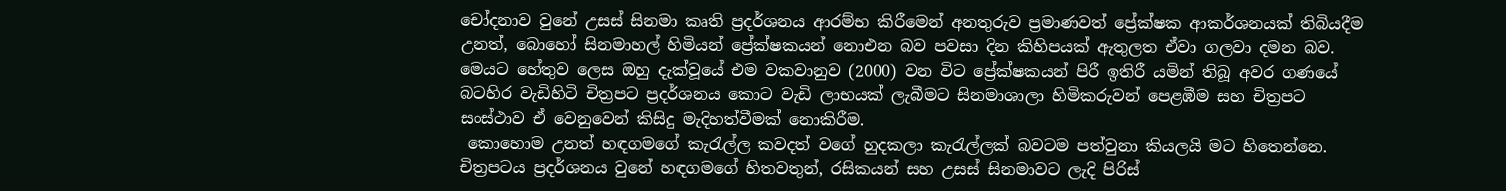චෝදනාව වුනේ උසස් සිනමා කෘති ප්‍රදර්ශනය ආරම්භ කිරීමෙන් අනතුරුව ප්‍රමාණවත් ප්‍රේක්ෂක ආකර්ශනයක් තිබියදීම උනත්, බොහෝ සිනමාහල් හිමියන් ප්‍රේක්ෂකයන් නොඑන බව පවසා දින කිහිපයක් ඇතුලත ඒවා ගලවා දමන බව. මෙයට හේතුව ලෙස ඔහු දැක්වූයේ එම වකවානුව (2000) වන විට ප්‍රේක්ෂකයන් පිරී ඉතිරී යමින් තිබූ අවර ගණයේ බටහිර වැඩිහිටි චිත්‍රපට ප්‍රදර්ශනය කොට වැඩි ලාභයක් ලැබීමට සිනමාශාලා හිමිකරුවන් පෙළඹීම සහ චිත්‍රපට සංස්ථාව ඒ වෙනුවෙන් කිසිදු මැදිහත්වීමක් නොකිරීම.
 කොහොම උනත් හඳගමගේ කැරැල්ල කවදත් වගේ හුදකලා කැරැල්ලක් බවටම පත්වුනා කියලයි මට හිතෙන්නෙ. චිත්‍රපටය ප්‍රදර්ශනය වුනේ හඳගමගේ හිතවතුන්, රසිකයන් සහ උසස් සිනමාවට ලැදි පිරිස්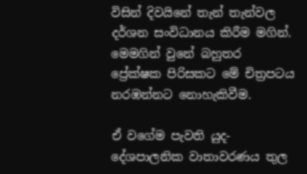විසින් දිවයිනේ තැන් තැන්වල දර්ශන සංවිධානය කිරීම මගින්. මෙමගින් වුනේ බහුතර ප්‍රේක්ෂක පිරිසකට මේ චිත්‍රපටය නරඹන්නට නොහැකිවීම.

ඒ වගේම පැවති යුද-දේශපාලනික වාතාවරණය තුල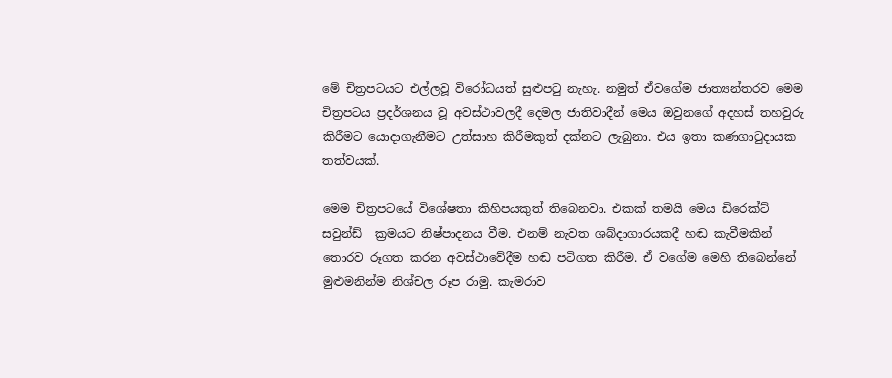මේ චිත්‍රපටයට එල්ලවූ විරෝධයත් සුළුපටු නැහැ. නමුත් ඒවගේම ජාත්‍යන්තරව මෙම චිත්‍රපටය ප්‍රදර්ශනය වූ අවස්ථාවලදී දෙමල ජාතිවාදීන් මෙය ඔවුනගේ අදහස් තහවුරු කිරීමට යොදාගැනීමට උත්සාහ කිරීමකුත් දක්නට ලැබුනා. එය ඉතා කණගාටුදායක තත්වයක්.

මෙම චිත්‍රපටයේ විශේෂතා කිහිපයකුත් තිබෙනවා. එකක් තමයි මෙය ඩිරෙක්ට් සවුන්ඩ්  ක්‍රමයට නිෂ්පාදනය වීම. එනම් නැවත ශබ්දාගාරයකදී හඬ කැවීමකින් තොරව රූගත කරන අවස්ථාවේදීම හඬ පටිගත කිරීම. ඒ වගේම මෙහි තිබෙන්නේ මුළුමනින්ම නිශ්චල රූප රාමු. කැමරාව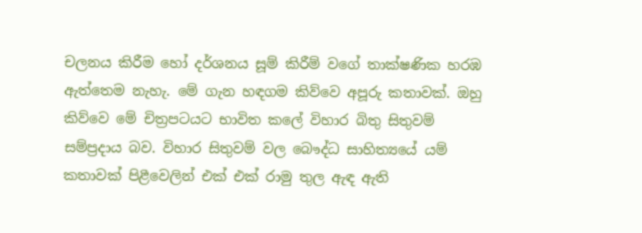චලනය කිරීම හෝ දර්ශනය සූම් කිරීම් වගේ තාක්ෂණික හරඹ ඇත්තෙම නැහැ. මේ ගැන හඳගම කිව්වෙ අපූරු කතාවක්. ඔහු කිව්වෙ මේ චිත්‍රපටයට භාවිත කලේ විහාර බිතු සිතුවම් සම්ප්‍රදාය බව. විහාර සිතුවම් වල බෞද්ධ සාහිත්‍යයේ යම් කතාවක් පිළීවෙලින් එක් එක් රාමු තුල ඇඳ ඇති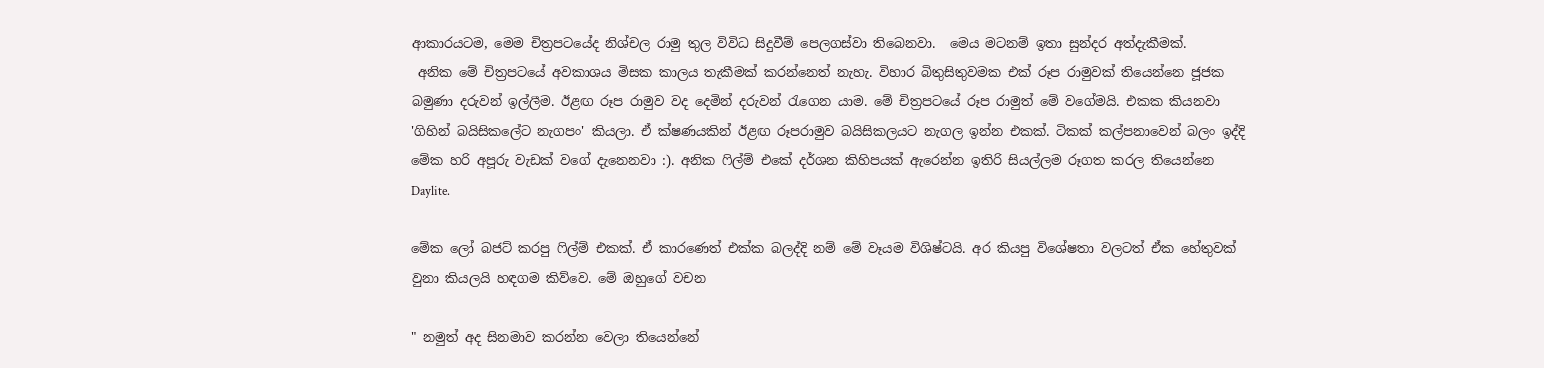ආකාරයටම, මෙම චිත්‍රපටයේද නිශ්චල රාමු තුල විවිධ සිදුවීම් පෙලගස්වා තිබෙනවා.  මෙය මටනම් ඉතා සුන්දර අත්දැකීමක්.
 අනික මේ චිත්‍රපටයේ අවකාශය මිසක කාලය තැකීමක් කරන්නෙත් නැහැ. විහාර බිතුසිතුවමක එක් රූප රාමුවක් තියෙන්නෙ ජූජක බමුණා දරුවන් ඉල්ලීම. ඊළඟ රූප රාමුව වද දෙමින් දරුවන් රැගෙන යාම. මේ චිත්‍රපටයේ රූප රාමුත් මේ වගේමයි. එකක කියනවා 'ගිහින් බයිසිකලේට නැගපං' කියලා. ඒ ක්ෂණයකින් ඊළඟ රූපරාමුව බයිසිකලයට නැගල ඉන්න එකක්. ටිකක් කල්පනාවෙන් බලං ඉද්දි මේක හරි අපූරු වැඩක් වගේ දැනෙනවා :). අනික ෆිල්ම් එකේ දර්ශන කිහිපයක් ඇරෙන්න ඉතිරි සියල්ලම රූගත කරල තියෙන්නෙ Daylite.

මේක ලෝ බජට් කරපු ෆිල්ම් එකක්. ඒ කාරණෙත් එක්ක බලද්දි නම් මේ වෑයම විශිෂ්ටයි. අර කියපු විශේෂතා වලටත් ඒක හේතුවක් වුනා කියලයි හඳගම කිව්වෙ. මේ ඔහුගේ වචන

" නමුත් අද සිනමාව කරන්න වෙලා තියෙන්නේ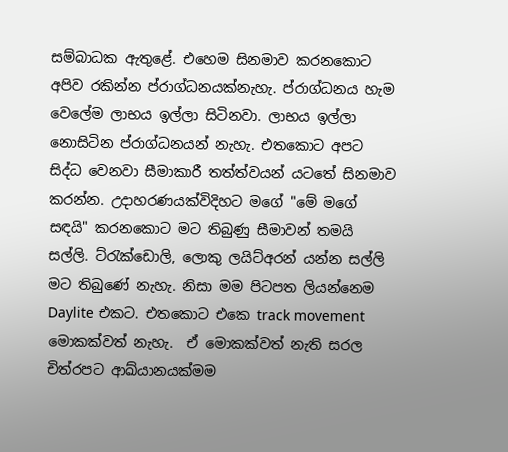සම්බාධක ඇතුළේ. එහෙම සිනමාව කරනකොට අපිව රකින්න ප්රාග්ධනයක්නැහැ. ප්රාග්ධනය හැම වෙලේම ලාභය ඉල්ලා සිටිනවා. ලාභය ඉල්ලා නොසිටින ප්රාග්ධනයන් නැහැ. එතකොට අපට සිද්ධ වෙනවා සීමාකාරී තත්ත්වයන් යටතේ සිනමාව කරන්න. උදාහරණයක්විදිහට මගේ "මේ මගේ සඳයි" කරනකොට මට තිබුණු සීමාවන් තමයි සල්ලි. ට්රැක්ඩොලි, ලොකු ලයිට්අරන් යන්න සල්ලි මට තිබුණේ නැහැ. නිසා මම පිටපත ලියන්නෙම Daylite එකට. එතකොට එකෙ track movement මොකක්වත් නැහැ.  ඒ මොකක්වත් නැති සරල චිත්රපට ආඛ්යානයක්මම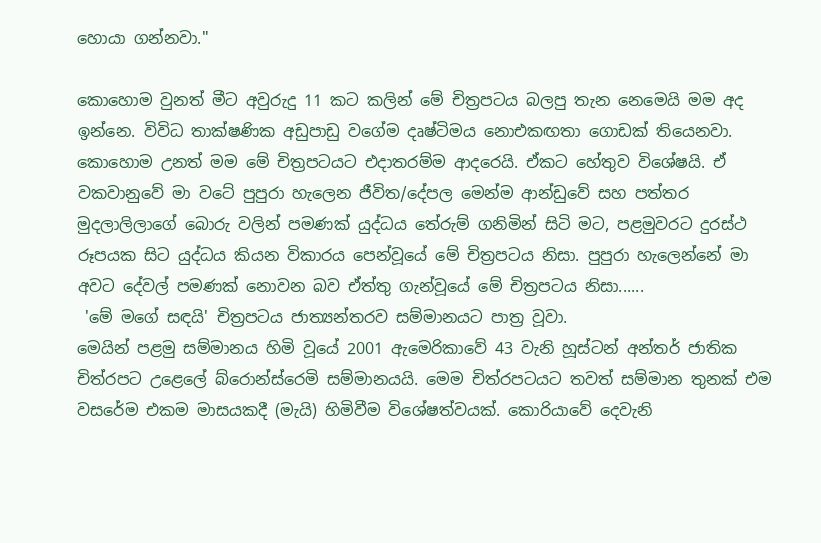හොයා ගන්නවා."

කොහොම වුනත් මීට අවුරුදු 11 කට කලින් මේ චිත්‍රපටය බලපු තැන නෙමෙයි මම අද ඉන්නෙ. විවිධ තාක්ෂණික අඩුපාඩු වගේම දෘෂ්ටිමය නොඑකඟතා ගොඩක් තියෙනවා. කොහොම උනත් මම මේ චිත්‍රපටයට එදාතරම්ම ආදරෙයි. ඒකට හේතුව විශේෂයි. ඒ වකවානුවේ මා වටේ පුපුරා හැලෙන ජීවිත/දේපල මෙන්ම ආන්ඩුවේ සහ පත්තර මුදලාලිලාගේ බොරු වලින් පමණක් යුද්ධය තේරුම් ගනිමින් සිටි මට, පළමුවරට දුරස්ථ රූපයක සිට යුද්ධය කියන විකාරය පෙන්වූයේ මේ චිත්‍රපටය නිසා. පුපුරා හැලෙන්නේ මා අවට දේවල් පමණක් නොවන බව ඒත්තු ගැන්වූයේ මේ චිත්‍රපටය නිසා......
 'මේ මගේ සඳයි' චිත්‍රපටය ජාත්‍යන්තරව සම්මානයට පාත්‍ර වූවා.
මෙයින් පළමු සම්මානය හිමි වූයේ 2001 ඇමෙරිකාවේ 43 වැනි හූස්ටන් අන්තර් ජාතික චිත්රපට උළෙලේ බ්රොන්ස්රෙමි සම්මානයයි. මෙම චිත්රපටයට තවත් සම්මාන තුනක් එම වසරේම එකම මාසයකදී (මැයි) හිමිවීම විශේෂත්වයක්. කොරියාවේ දෙවැනි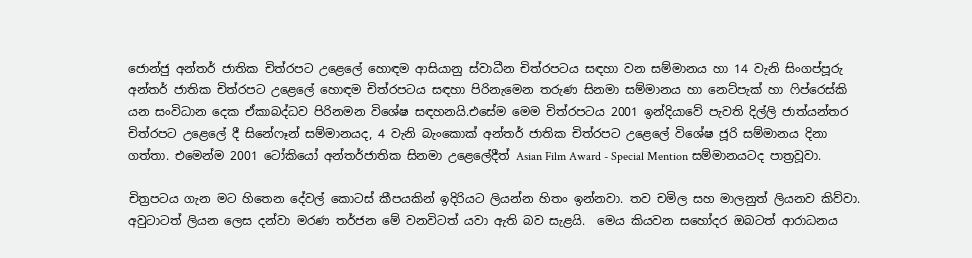ජොන්ජු අන්තර් ජාතික චිත්රපට උළෙලේ හොඳම ආසියානු ස්වාධීන චිත්රපටය සඳහා වන සම්මානය හා 14 වැනි සිංගප්පූරු අන්තර් ජාතික චිත්රපට උළෙලේ හොඳම චිත්රපටය සඳහා පිරිනැමෙන තරුණ සිනමා සම්මානය හා නෙට්පැක් හා ෆිප්රෙස්කි යන සංවිධාන දෙක ඒකාබද්ධව පිරිනමන විශේෂ සඳහනයි.එසේම මෙම චිත්රපටය 2001 ඉන්දියාවේ පැවති දිල්ලි ජාත්යන්තර චිත්රපට උළෙලේ දී සිනේෆෑන් සම්මානයද, 4 වැනි බැංකොක් අන්තර් ජාතික චිත්රපට උළෙලේ විශේෂ ජූරි සම්මානය දිනා ගත්තා. එමෙන්ම 2001 ටෝකියෝ අන්තර්ජාතික සිනමා උළෙලේදීත් Asian Film Award - Special Mention සම්මානයටද පාත්‍රවූවා.

චිත්‍රපටය ගැන මට හිතෙන දේවල් කොටස් කීපයකින් ඉදිරියට ලියන්න හිතං ඉන්නවා. තව චමිල සහ මාලනුත් ලියනව කිව්වා. අවුටාටත් ලියන ලෙස දන්වා මරණ තර්ජන මේ වනවිටත් යවා ඇති බව සැළයි.  මෙය කියවන සහෝදර ඔබටත් ආරාධනය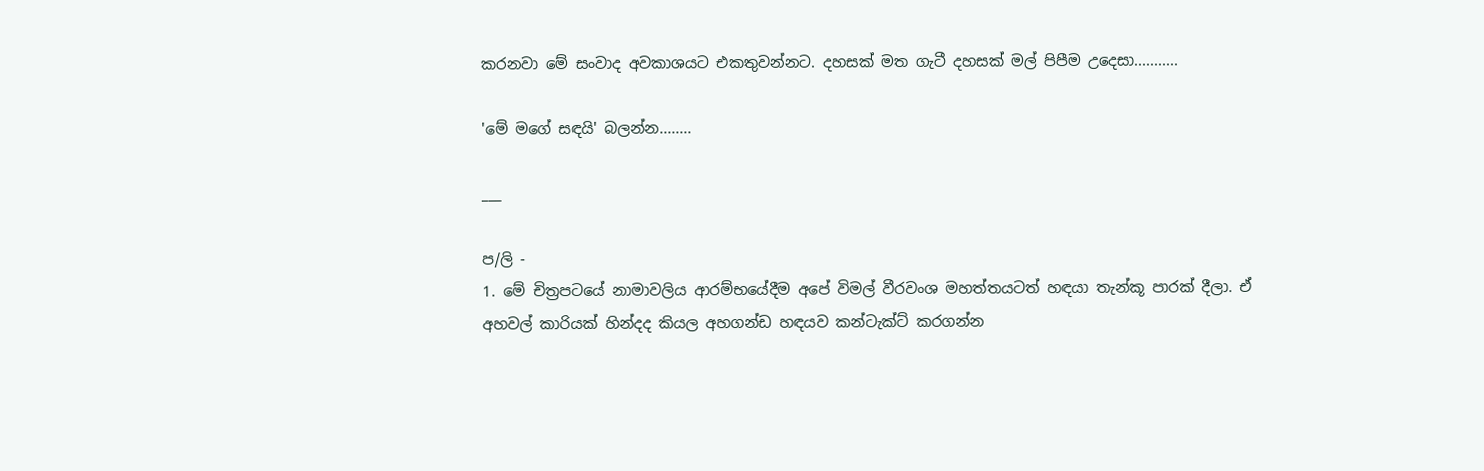කරනවා මේ සංවාද අවකාශයට එකතුවන්නට. දහසක් මත ගැටී දහසක් මල් පිපීම උදෙසා...........

'මේ මගේ සඳයි' බලන්න........

___

ප/ලි -
1. මේ චිත්‍රපටයේ නාමාවලිය ආරම්භයේදීම අපේ විමල් වීරවංශ මහත්තයටත් හඳයා තැන්කූ පාරක් දීලා. ඒ අහවල් කාරියක් හින්දද කියල අහගන්ඩ හඳයව කන්ටැක්ට් කරගන්න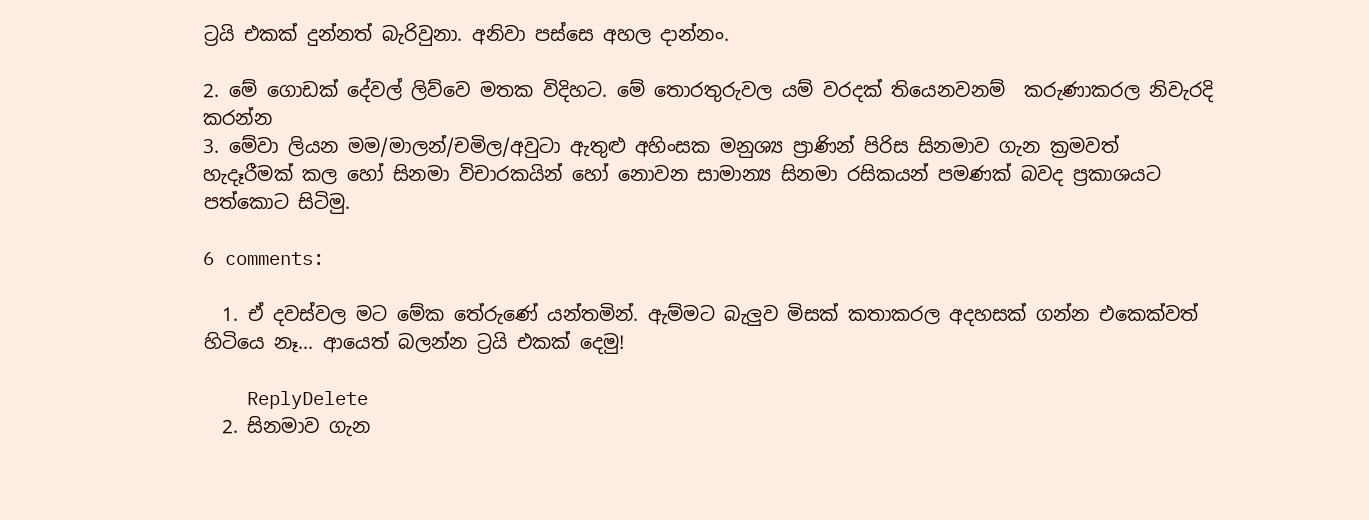ට්‍රයි එකක් දුන්නත් බැරිවුනා. අනිවා පස්සෙ අහල දාන්නං.

2. මේ ගොඩක් දේවල් ලිව්වෙ මතක විදිහට. මේ තොරතුරුවල යම් වරදක් තියෙනවනම්  කරුණාකරල නිවැරදි කරන්න
3. මේවා ලියන මම/මාලන්/චමිල/අවුටා ඇතුළු අහිංසක මනුශ්‍ය ප්‍රාණින් පිරිස සිනමාව ගැන ක්‍රමවත් හැදෑරීමක් කල හෝ සිනමා විචාරකයින් හෝ නොවන සාමාන්‍ය සිනමා රසිකයන් පමණක් බවද ප්‍රකාශයට පත්කොට සිටිමු.

6 comments:

  1. ඒ දවස්වල මට මේක තේරුණේ යන්තමින්. ඇම්මට බැලුව මිසක් කතාකරල අදහසක් ගන්න එකෙක්වත් හිටියෙ නෑ... ආයෙත් බලන්න ට්‍රයි එකක් දෙමු!

    ReplyDelete
  2. සිනමාව ගැන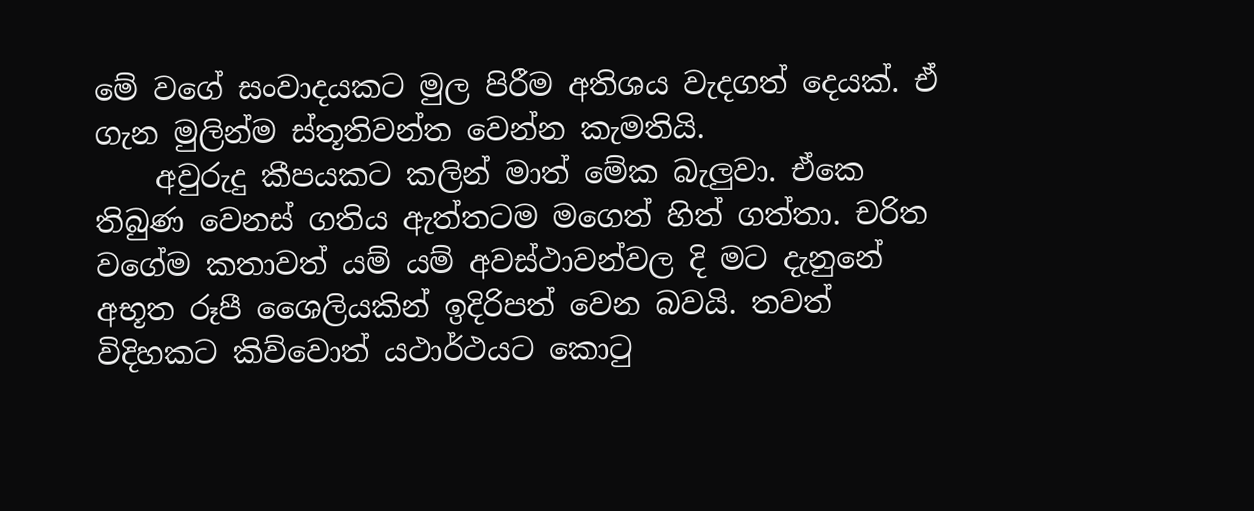මේ වගේ සංවාදයකට මුල පිරීම අතිශය වැදගත් දෙයක්. ඒ ගැන මුලින්ම ස්තූතිවන්ත වෙන්න කැමතියි.
    අවුරුදු කීපයකට කලින් මාත් මේක බැලුවා. ඒකෙ තිබුණ වෙනස් ගතිය ඇත්තටම මගෙත් හිත් ගත්තා. චරිත වගේම කතාවත් යම් යම් අවස්ථාවන්වල දි මට දැනුනේ අභූත රූපී ශෛලියකින් ඉදිරිපත් වෙන බවයි. තවත් විදිහකට කිව්වොත් යථාර්ථයට කො‍ටු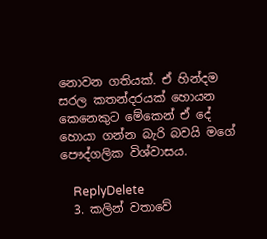නොවන ගතියක්. ඒ හින්දම සරල කතන්දරයක් හොයන කෙනෙකුට මේකෙන් ඒ දේ හොයා ගන්න බැරි බවයි මගේ පෞද්ගලික විශ්වාසය.

    ReplyDelete
  3. කලින් වතාවේ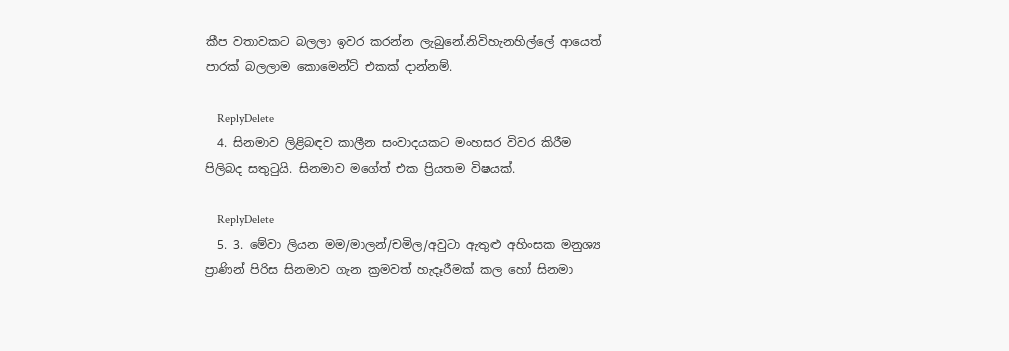කීප වතාවකට බලලා ඉවර කරන්න ලැබුනේ.නිවිහැනහිල්ලේ ආයෙත් පාරක් බලලාම කොමෙන්ට් එකක් දාන්නම්.

    ReplyDelete
  4. සිනමාව ලිළිබඳව කාලීන සංවාදයකට මංහසර විවර කිරීම පිලිබද සතුටුයි. සිනමාව මගේත් එක ප්‍රියතම විෂයක්.

    ReplyDelete
  5. 3. මේවා ලියන මම/මාලන්/චමිල/අවුටා ඇතුළු අහිංසක මනුශ්‍ය ප්‍රාණින් පිරිස සිනමාව ගැන ක්‍රමවත් හැදෑරීමක් කල හෝ සිනමා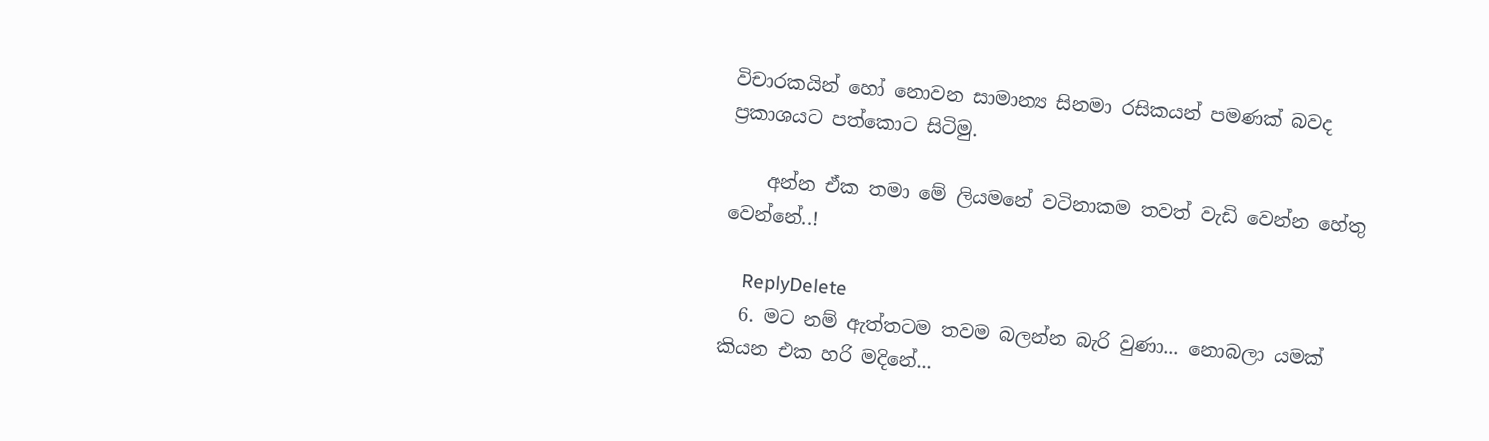විචාරකයින් හෝ නොවන සාමාන්‍ය සිනමා රසිකයන් පමණක් බවද ප්‍රකාශයට පත්කොට සිටිමු.

    අන්න ඒක තමා මේ ලියමනේ වටිනාකම තවත් වැඩි වෙන්න හේතු වෙන්නේ..!

    ReplyDelete
  6. මට නම් ඇත්තටම තවම බලන්න බැරි වුණා... නොබලා යමක් කියන එක හරි මදිනේ...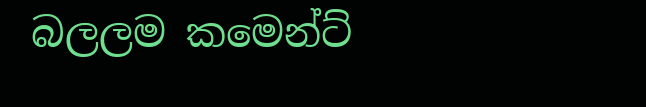බලලම කමෙන්ට්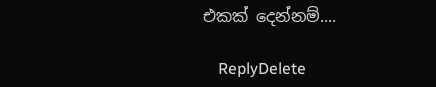එකක් දෙන්නම්....

    ReplyDelete